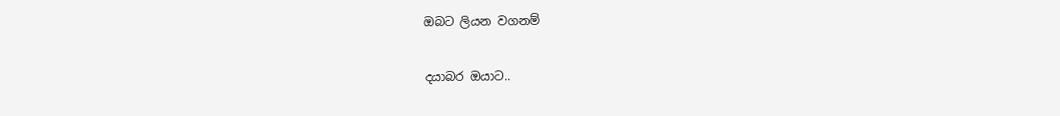ඔබට ලියන වගනම්

දයාබර ඔයාට..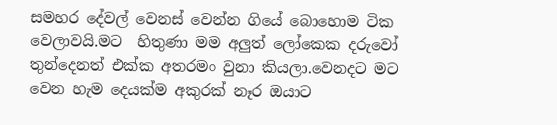සමහර දේවල් වෙනස් වෙන්න ගියේ බොහොම ටික වෙලාවයි.මට  හිතුණා මම අලුත් ලෝකෙක දරුවෝ තුන්දෙනත් එක්ක අතරමං වුනා කියලා.වෙනදට මට වෙන හැම දෙයක්ම අකුරක් නෑර ඔයාට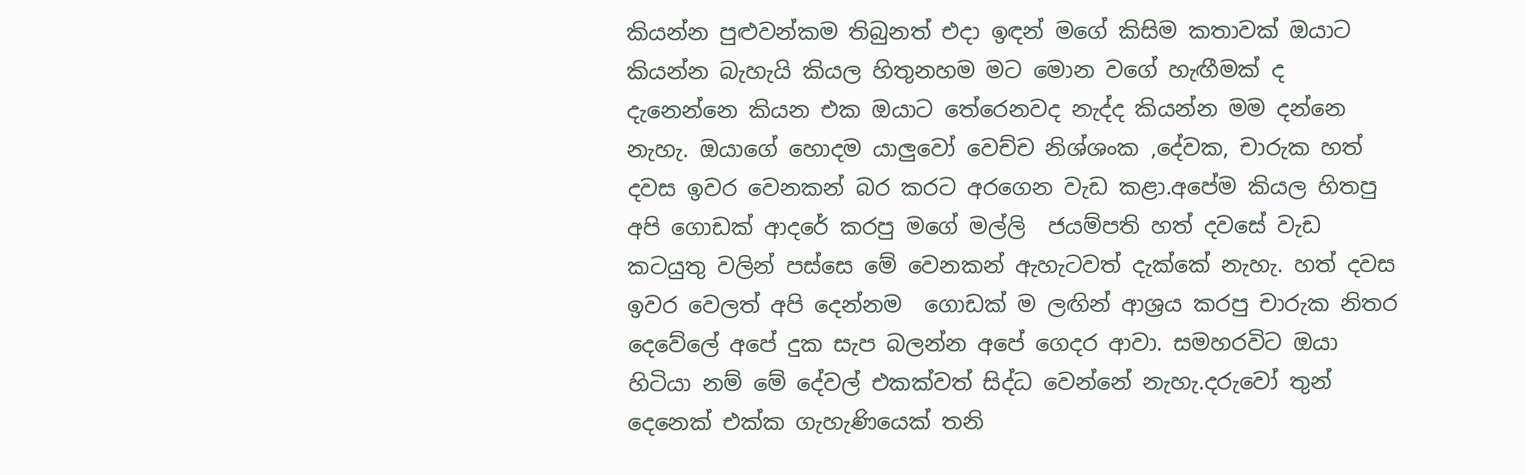කියන්න පුළුවන්කම තිබුනත් එදා ඉඳන් මගේ කිසිම කතාවක් ඔයාට කියන්න බැහැයි කියල හිතුනහම මට මොන වගේ හැඟීමක් ද දැනෙන්නෙ කියන එක ඔයාට තේරෙනවද නැද්ද කියන්න මම දන්නෙ නැහැ. ඔයාගේ හොදම යාලුවෝ වෙච්ච නිශ්ශංක ,දේවක, චාරුක හත් දවස ඉවර වෙනකන් බර කරට අරගෙන වැඩ කළා.අපේම කියල හිතපු අපි ගොඩක් ආදරේ කරපු මගේ මල්ලි  ජයම්පති හත් දවසේ වැඩ කටයුතු වලින් පස්සෙ මේ වෙනකන් ඇහැටවත් දැක්කේ නැහැ. හත් දවස ඉවර වෙලත් අපි දෙන්නම  ගොඩක් ම ලඟින් ආශ්‍රය කරපු චාරුක නිතර දෙවේලේ අපේ දුක සැප බලන්න අපේ ගෙදර ආවා. සමහරවිට ඔයා හිටියා නම් මේ දේවල් එකක්වත් සිද්ධ වෙන්නේ නැහැ.දරුවෝ තුන් දෙනෙක් එක්ක ගැහැණියෙක් තනි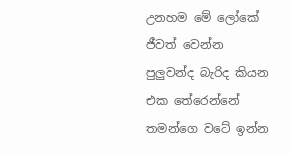උනහම මේ ලෝකේ ජීවත් වෙන්න පුලුවන්ද බැරිද කියන එක තේරෙන්නේ තමන්ගෙ වටේ ඉන්න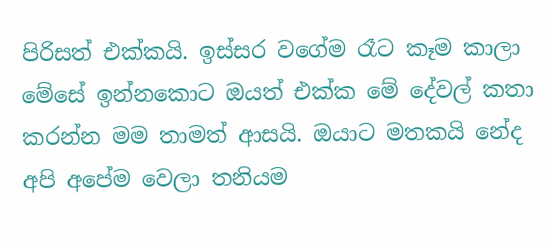පිරිසත් එක්කයි. ඉස්සර වගේම රෑට කෑම කාලා  මේසේ ඉන්නකොට ඔයත් එක්ක මේ දේවල් කතා කරන්න මම තාමත් ආසයි. ඔයාට මතකයි නේද අපි අපේම වෙලා තනියම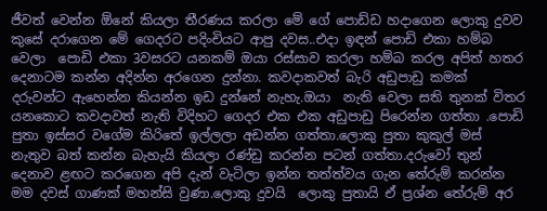ජීවත් වෙන්න ඕනේ කියලා තීරණය කරලා මේ ගේ පොඩ්ඩ හදාගෙන ලොකු දුවව කුසේ දරාගෙන මේ ගෙදරට පදිංචියට ආපු දවස..එදා ඉඳන් පොඩි එකා හම්බ වෙලා  පොඩි එකා 3වසරට යනකම් ඔයා රස්සාව කරලා හම්බ කරල අපිත් හතර දෙනාටම කන්න අදින්න අරගෙන දුන්නා. කවදාකවත් බැරි අඩුපාඩු කමක් දරුවන්ට ඇහෙන්න කියන්න ඉඩ දුන්නේ නැහැ.ඔයා  නැති වෙලා සති තුනක් විතර යනකොට කවදාවත් නැති විදිහට ගෙදර එක එක අඩුපාඩු පිරෙන්න ගත්තා .පොඩි පුතා ඉස්සර වගේම කිරිතේ ඉල්ලලා අඩන්න ගත්තා.ලොකු පුතා කුකුල් මස් නැතුව බත් කන්න බැහැයි කියලා රණ්ඩු කරන්න පටන් ගත්තා.දරුවෝ තුන් දෙනාව ළඟට කරගෙන අපි දැන් වැටිලා ඉන්න තත්ත්වය ගැන තේරුම් කරන්න මම දවස් ගාණක් මහන්සි වුණා.ලොකු දුවයි  ලොකු පුතායි ඒ ප්‍රශ්න තේරුම් අර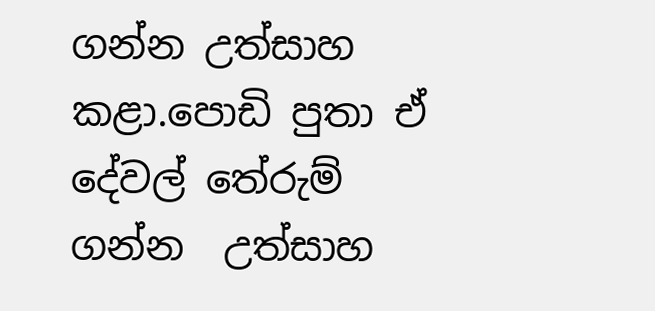ගන්න උත්සාහ කළා.පොඩි පුතා ඒ දේවල් තේරුම් ගන්න  උත්සාහ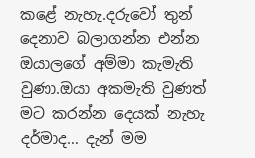කළේ නැහැ.දරුවෝ තුන් දෙනාව බලාගන්න එන්න ඔයාලගේ අම්මා කැමැති වුණා.ඔයා අකමැති වුණත් මට කරන්න දෙයක් නැහැ දර්මාද… දැන් මම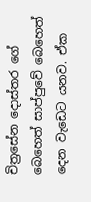චිත්‍රසේන දොස්තර ගේ බෙහෙත් සාප්පුවේ බෙහෙත් දෙන වැඩෙට යනව. ඒක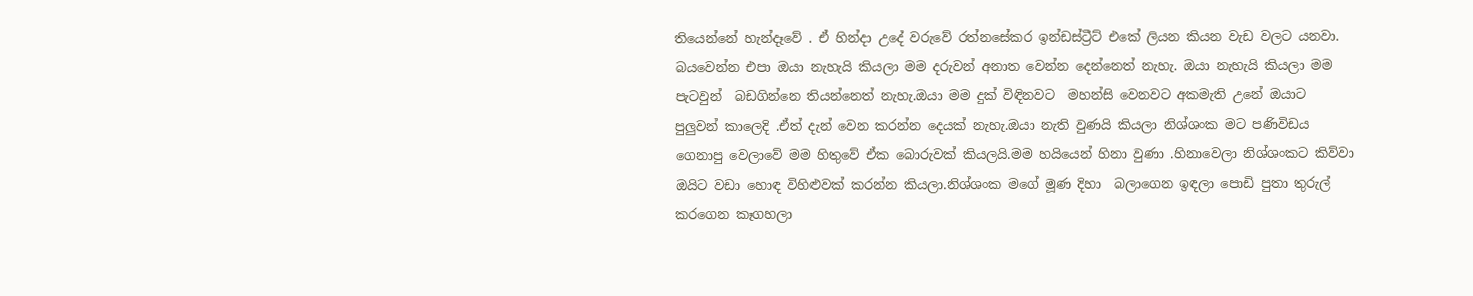තියෙන්නේ හැන්දෑවේ . ඒ හින්දා උදේ වරුවේ රත්නසේකර ඉන්ඩස්ට්‍රීට් එකේ ලියන කියන වැඩ වලට යනවා. බයවෙන්න එපා ඔයා නැහැයි කියලා මම දරුවන් අනාත වෙන්න දෙන්නෙත් නැහැ. ඔයා නැහැයි කියලා මම පැටවුන්  බඩගින්නෙ තියන්නෙත් නැහැ.ඔයා මම දුක් විඳිනවට  මහන්සි වෙනවට අකමැති උනේ ඔයාට පුලුවන් කාලෙදි .ඒත් දැන් වෙන කරන්න දෙයක් නැහැ.ඔයා නැති වුණයි කියලා නිශ්ශංක මට පණිවිඩය ගෙනාපු වෙලාවේ මම හිතුවේ ඒක බොරුවක් කියලයි.මම හයියෙන් හිනා වුණා .හිනාවෙලා නිශ්ශංකට කිව්වා ඔයිට වඩා හොඳ විහිළුවක් කරන්න කියලා.නිශ්ශංක මගේ මූණ දිහා  බලාගෙන ඉඳලා පොඩි පුතා තුරුල් කරගෙන කෑගහලා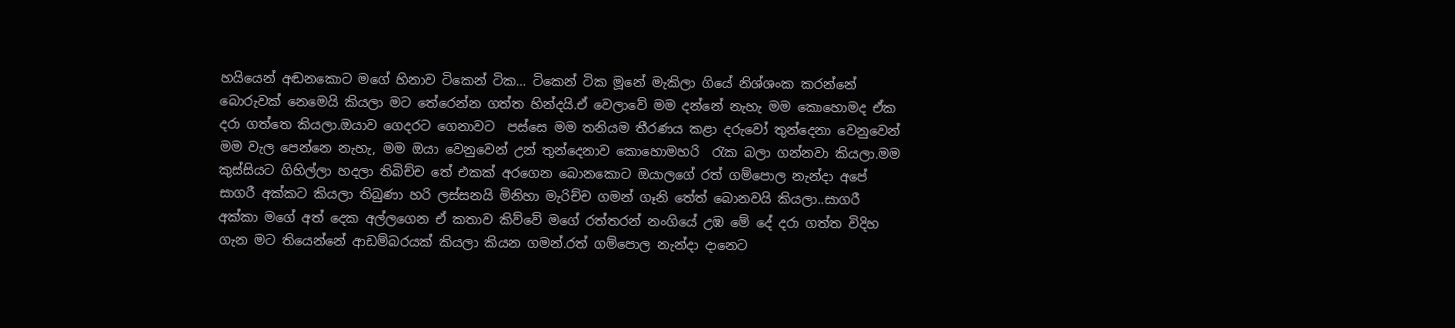හයියෙන් අඬනකොට මගේ හිනාව ටිකෙන් ටික… ටිකෙන් ටික මූනේ මැකිලා ගියේ නිශ්ශංක කරන්නේ බොරුවක් නෙමෙයි කියලා මට තේරෙන්න ගත්ත හින්දයි.ඒ වෙලාවේ මම දන්නේ නැහැ මම කොහොමද ඒක දරා ගත්තෙ කියලා.ඔයාව ගෙදරට ගෙනාවට  පස්සෙ මම තනියම තීරණය කළා දරුවෝ තුන්දෙනා වෙනුවෙන් මම වැල පෙන්නෙ නැහැ, මම ඔයා වෙනුවෙන් උන් තුන්දෙනාව කොහොමහරි  රැක බලා ගන්නවා කියලා.මම කුස්සියට ගිහිල්ලා හදලා තිබිච්ච තේ එකක් අරගෙන බොනකොට ඔයාලගේ රත් ගම්පොල නැන්දා අපේ සාගරී අක්කට කියලා තිබුණා හරි ලස්සනයි මිනිහා මැරිච්ච ගමන් ගෑනි තේත් බොනවයි කියලා..සාගරී අක්කා මගේ අත් දෙක අල්ලගෙන ඒ කතාව කිව්වේ මගේ රත්තරන් නංගියේ උඹ මේ දේ දරා ගත්ත විදිහ ගැන මට තියෙන්නේ ආඩම්බරයක් කියලා කියන ගමන්.රත් ගම්පොල නැන්දා දානෙට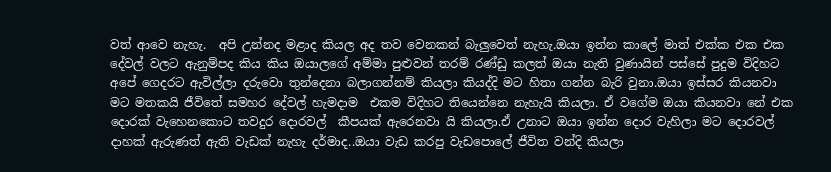වත් ආවෙ නැහැ.  අපි උන්නද මළාද කියල අද තව වෙනකන් බැලුවෙත් නැහැ.ඔයා ඉන්න කාලේ මාත් එක්ක එක එක දේවල් වලට ඇනුම්පද කිය කිය ඔයාලගේ අම්මා පුළුවන් තරම් රණ්ඩු කලත් ඔයා නැති වුණායින් පස්සේ පුදුම විදිහට අපේ ගෙදරට ඇවිල්ලා දරුවො තුන්දෙනා බලාගන්නම් කියලා කියද්දි මට හිතා ගන්න බැරි වුනා.ඔයා ඉස්සර කියනවා මට මතකයි ජීවිතේ සමහර දේවල් හැමදාම  එකම විදිහට තියෙන්නෙ නැහැයි කියලා. ඒ වගේම ඔයා කියනවා නේ එක දොරක් වැහෙනකොට තවදුර දොරවල්  කීපයක් ඇරෙනවා යි කියලා.ඒ උනාට ඔයා ඉන්න දොර වැහිලා මට දොරවල් දාහක් ඇරුණත් ඇති වැඩක් නැහැ දර්මාද..ඔයා වැඩ කරපු වැඩපොලේ ජීවිත වන්දි කියලා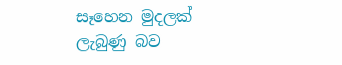සෑහෙන මුදලක් ලැබුණු බව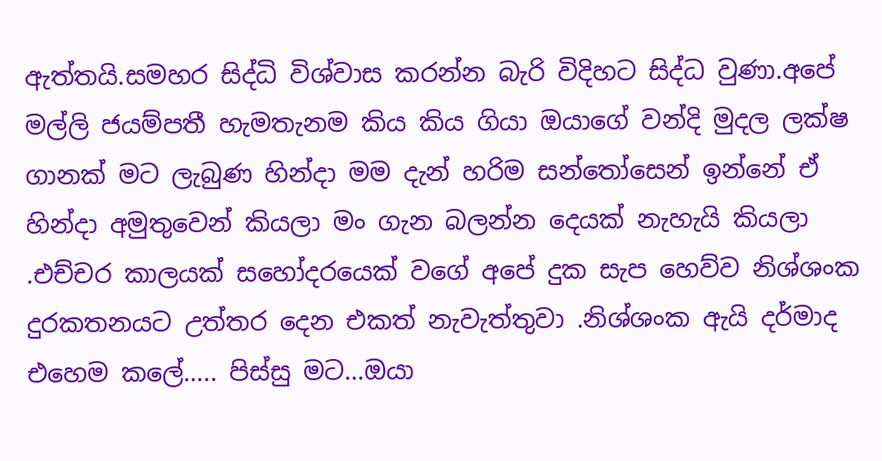ඇත්තයි.සමහර සිද්ධි විශ්වාස කරන්න බැරි විදිහට සිද්ධ වුණා.අපේ මල්ලි ජයම්පතී හැමතැනම කිය කිය ගියා ඔයාගේ වන්දි මුදල ලක්ෂ ගානක් මට ලැබුණ හින්දා මම දැන් හරිම සන්තෝසෙන් ඉන්නේ ඒ හින්දා අමුතුවෙන් කියලා මං ගැන බලන්න දෙයක් නැහැයි කියලා  .එච්චර කාලයක් සහෝදරයෙක් වගේ අපේ දුක සැප හෙව්ව නිශ්ශංක දුරකතනයට උත්තර දෙන එකත් නැවැත්තුවා .නිශ්ශංක ඇයි දර්මාද එහෙම කලේ….. පිස්සු මට…ඔයා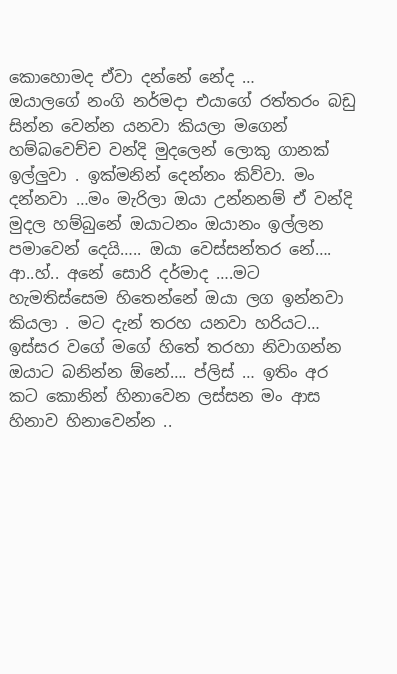කොහොමද ඒවා දන්නේ නේද …
ඔයාලගේ නංගි නර්මදා එයාගේ රත්තරං බඩු සින්න වෙන්න යනවා කියලා මගෙන්  හම්බවෙච්ච වන්දි මුදලෙන් ලොකු ගානක් ඉල්ලුවා . ඉක්මනින් දෙන්නං කිව්වා. මං දන්නවා …මං මැරිලා ඔයා උන්නනම් ඒ වන්දි මුදල හම්බුනේ ඔයාටනං ඔයානං ඉල්ලන පමාවෙන් දෙයි….. ඔයා වෙස්සන්තර නේ…. ආ..හ්.. අනේ සොරි දර්මාද ….මට හැමතිස්සෙම හිතෙන්නේ ඔයා ලග ඉන්නවා කියලා . මට දැන් තරහ යනවා හරියට… ඉස්සර වගේ මගේ හිතේ තරහා නිවාගන්න ඔයාට බනින්න ඕනේ…. ප්ලිස් … ඉතිං අර කට කොනින් හිනාවෙන ලස්සන මං ආස හිනාව හිනාවෙන්න ..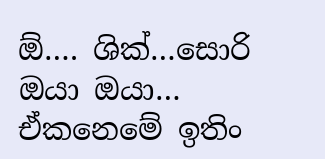ඕ…. ශික්…සොරි   ඔයා ඔයා…
ඒකනෙමේ ඉතිං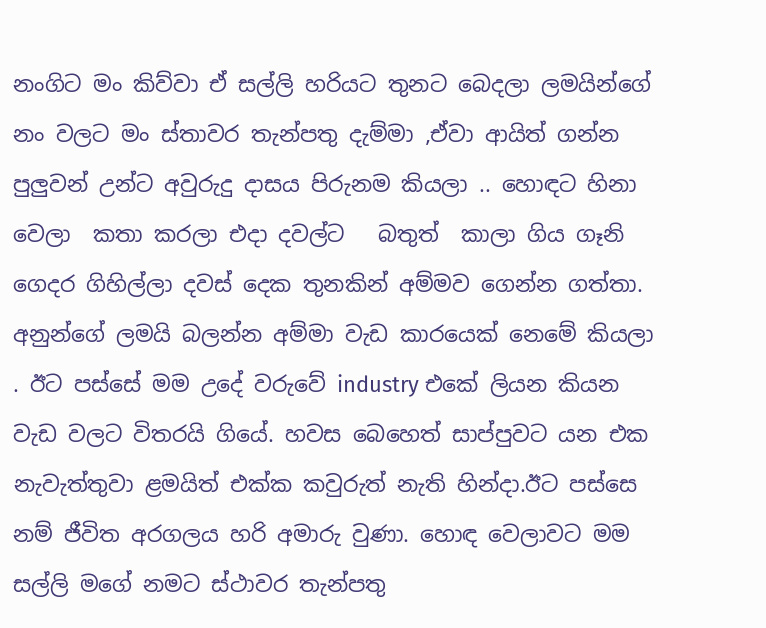නංගිට මං කිව්වා ඒ සල්ලි හරියට තුනට බෙදලා ලමයින්ගේ නං වලට මං ස්තාවර තැන්පතු දැම්මා ,ඒවා ආයිත් ගන්න පුලුවන් උන්ට අවුරුදු දාසය පිරුනම කියලා .. හොඳට හිනා වෙලා  කතා කරලා එදා දවල්ට   බතුත්  කාලා ගිය ගෑනි ගෙදර ගිහිල්ලා දවස් දෙක තුනකින් අම්මව ගෙන්න ගත්තා. අනුන්ගේ ලමයි බලන්න අම්මා වැඩ කාරයෙක් නෙමේ කියලා . ඊට පස්සේ මම උදේ වරුවේ industry එකේ ලියන කියන වැඩ වලට විතරයි ගියේ. හවස බෙහෙත් සාප්පුවට යන එක නැවැත්තුවා ළමයිත් එක්ක කවුරුත් නැති හින්දා.ඊට පස්සෙ නම් ජීවිත අරගලය හරි අමාරු වුණා. හොඳ වෙලාවට මම සල්ලි මගේ නමට ස්ථාවර තැන්පතු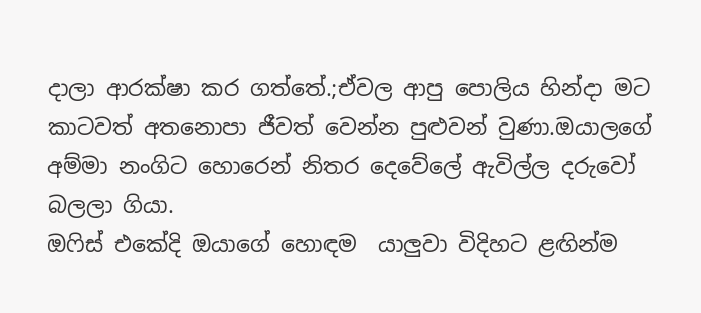දාලා ආරක්ෂා කර ගත්තේ.;ඒවල ආපු පොලිය හින්දා මට කාටවත් අතනොපා ජීවත් වෙන්න පුළුවන් වුණා.ඔයාලගේ අම්මා නංගිට හොරෙන් නිතර දෙවේලේ ඇවිල්ල දරුවෝ  බලලා ගියා.
ඔෆිස් එකේදි ඔයාගේ හොඳම  යාලුවා විදිහට ළඟින්ම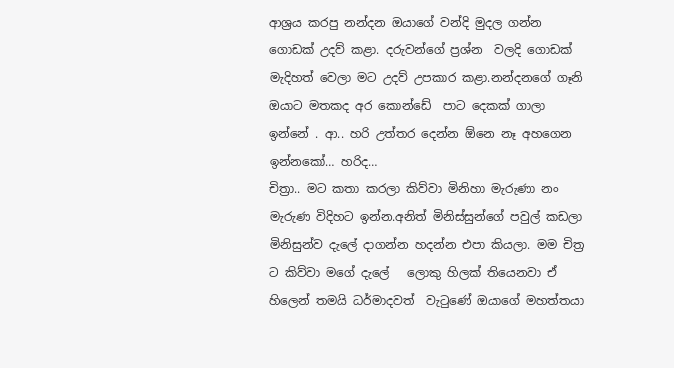ආශ්‍රය කරපු නන්දන ඔයාගේ වන්දි මුදල ගන්න ගොඩක් උදව් කළා. දරුවන්ගේ ප්‍රශ්න  වලදි ගොඩක් මැදිහත් වෙලා මට උදව් උපකාර කළා.නන්දනගේ ගෑනි ඔයාට මතකද අර කොන්ඩේ  පාට දෙකක් ගාලා ඉන්නේ . ආ.. හරි උත්තර දෙන්න ඕනෙ නෑ අහගෙන ඉන්නකෝ… හරිද…
චිත්‍රා.. මට කතා කරලා කිව්වා මිනිහා මැරුණා නං මැරුණ විදිහට ඉන්න.අනිත් මිනිස්සුන්ගේ පවුල් කඩලා මිනිසුන්ව දැලේ දාගන්න හදන්න එපා කියලා. මම චිත්‍ර ට කිව්වා මගේ දැලේ   ලොකු හිලක් තියෙනවා ඒ හිලෙන් තමයි ධර්මාදවත්  වැටුණේ ඔයාගේ මහත්තයා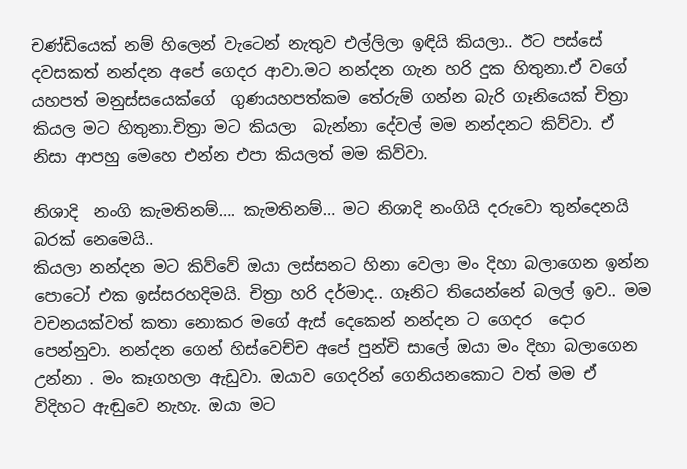චණ්ඩියෙක් නම් හිලෙන් වැටෙන් නැතුව එල්ලිලා ඉඳියි කියලා.. ඊට පස්සේ  දවසකත් නන්දන අපේ ගෙදර ආවා.මට නන්දන ගැන හරි දුක හිතුනා.ඒ වගේ යහපත් මනුස්සයෙක්ගේ  ගුණයහපත්කම තේරුම් ගන්න බැරි ගෑනියෙක් චිත්‍රා කියල මට හිතුනා.චිත්‍රා මට කියලා  බැන්නා දේවල් මම නන්දනට කිව්වා. ඒ නිසා ආපහු මෙහෙ එන්න එපා කියලත් මම කිව්වා.

නිශාදි  නංගි කැමතිනම්…. කැමතිනම්… මට නිශාදි නංගියි දරුවො තුන්දෙනයි බරක් නෙමෙයි..
කියලා නන්දන මට කිව්වේ ඔයා ලස්සනට හිනා වෙලා මං දිහා බලාගෙන ඉන්න පොටෝ එක ඉස්සරහදිමයි. චිත්‍රා හරි දර්මාද.. ගෑනිට තියෙන්නේ බලල් ඉව.. මම වචනයක්වත් කතා නොකර මගේ ඇස් දෙකෙන් නන්දන ට ගෙදර  දොර පෙන්නුවා. නන්දන ගෙන් හිස්වෙච්ච අපේ පුන්චි සාලේ ඔයා මං දිහා බලාගෙන උන්නා . මං කෑගහලා ඇඩුවා. ඔයාව ගෙදරින් ගෙනියනකොට වත් මම ඒ විදිහට ඇඬුවෙ නැහැ. ඔයා මට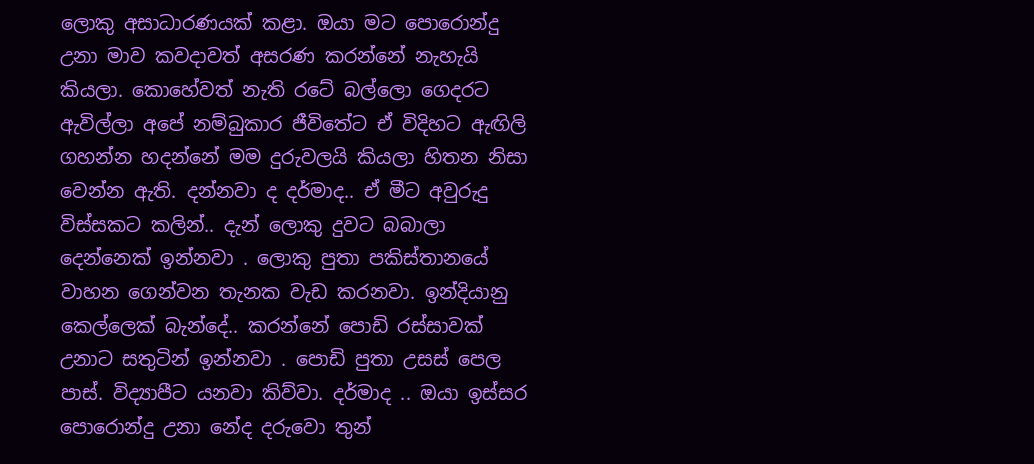ලොකු අසාධාරණයක් කළා. ඔයා මට පොරොන්දු උනා මාව කවදාවත් අසරණ කරන්නේ නැහැයි කියලා. කොහේවත් නැති රටේ බල්ලො ගෙදරට ඇවිල්ලා අපේ නම්බුකාර ජීවිතේට ඒ විදිහට ඇඟිලි ගහන්න හදන්නේ මම දුරුවලයි කියලා හිතන නිසා වෙන්න ඇති. දන්නවා ද දර්මාද.. ඒ මීට අවුරුදු විස්සකට කලින්.. දැන් ලොකු දුවට බබාලා දෙන්නෙක් ඉන්නවා . ලොකු පුතා පකිස්තානයේ වාහන ගෙන්වන තැනක වැඩ කරනවා. ඉන්දියානු කෙල්ලෙක් බැන්දේ.. කරන්නේ පොඩි රස්සාවක් උනාට සතුටින් ඉන්නවා . පොඩි පුතා උසස් පෙල පාස්. විද්‍යාපීට යනවා කිව්වා. දර්මාද .. ඔයා ඉස්සර පොරොන්දු උනා නේද දරුවො තුන්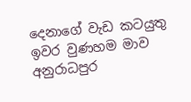දෙනාගේ වැඩ කටයුතු ඉවර වුණහම මාව අනුරාධපුර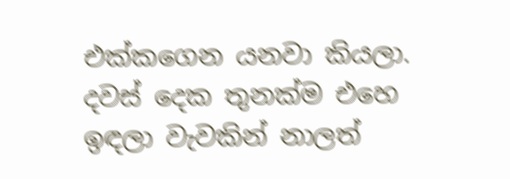එක්කගෙන යනවා කියලා.  දවස් දෙක තුනක්ම එහෙ ඉඳලා වැවකින් නාලත්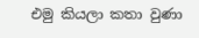එමු කියලා කතා වුණා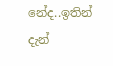නේද..ඉතින් දැන්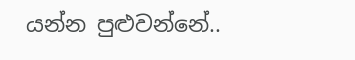යන්න පුළුවන්නේ..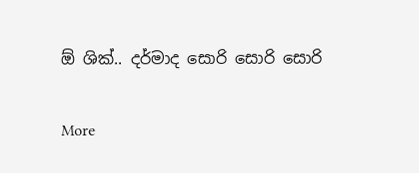ඕ ශික්.. දර්මාද සොරි සොරි සොරි

More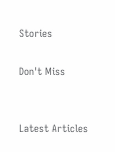Stories

Don't Miss


Latest Articles